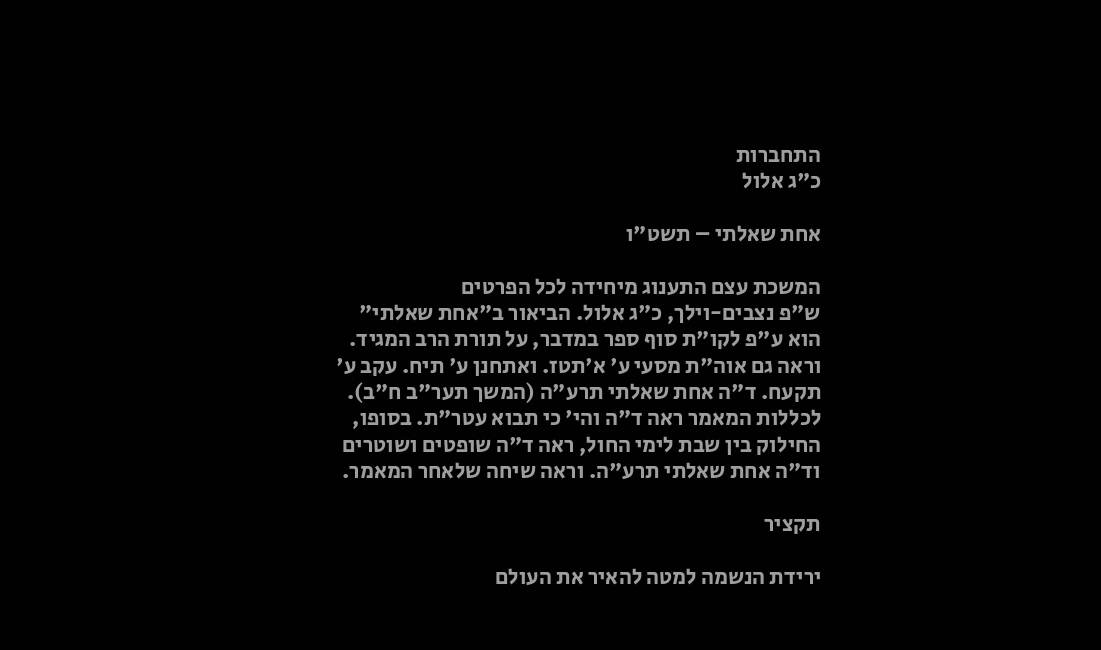התחברות
כ"ג אלול

אחת שאלתי – תשט"ו

המשכת עצם התענוג מיחידה לכל הפרטים
ש"פ נצבים-וילך, כ"ג אלול. הביאור ב"אחת שאלתי" הוא ע"פ לקו"ת סוף ספר במדבר, על תורת הרב המגיד. וראה גם אוה"ת מסעי ע' א'תטז. ואתחנן ע' תיח. עקב ע' תקעח. ד"ה אחת שאלתי תרע"ה (המשך תער"ב ח"ב). לכללות המאמר ראה ד"ה והי' כי תבוא עטר"ת. בסופו, החילוק בין שבת לימי החול, ראה ד"ה שופטים ושוטרים וד"ה אחת שאלתי תרע"ה. וראה שיחה שלאחר המאמר.

תקציר

ירידת הנשמה למטה להאיר את העולם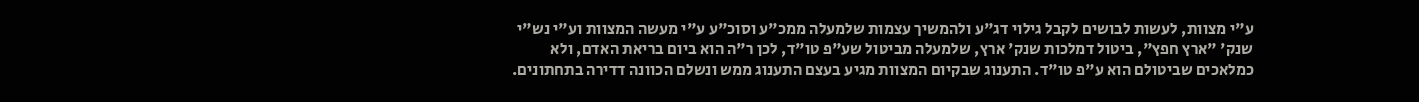ע"י מצוות, לעשות לבושים לקבל גילוי דג"ע ולהמשיך עצמות שלמעלה ממכ"ע וסוכ"ע ע"י מעשה המצוות וע"י נש"י שנק' "ארץ חפץ", ביטול דמלכות שנק' ארץ, שלמעלה מביטול שע"פ טו"ד, לכן ר"ה הוא ביום בריאת האדם, ולא כמלאכים שביטולם הוא ע"פ טו"ד. התענוג שבקיום המצוות מגיע בעצם התענוג ממש ונשלם הכוונה דדירה בתחתונים.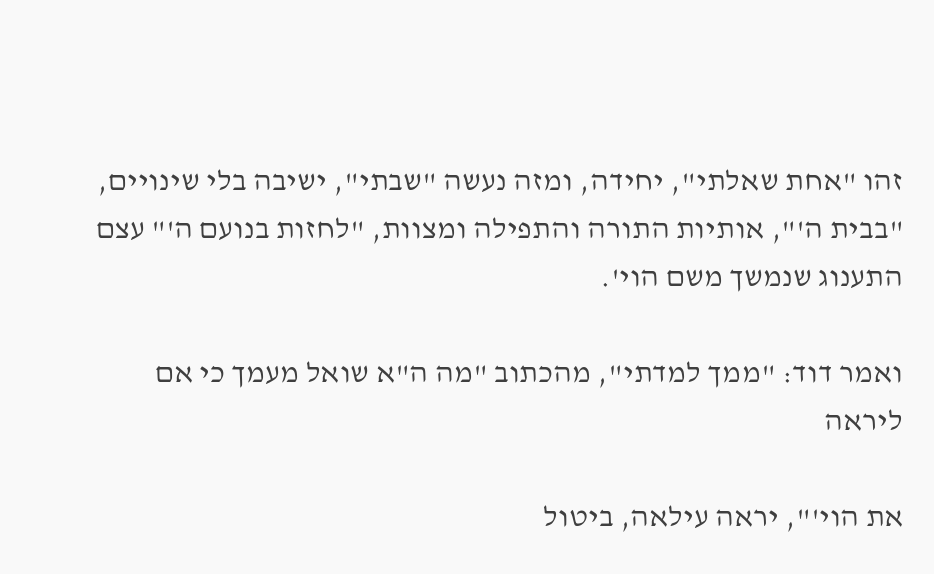זהו "אחת שאלתי", יחידה, ומזה נעשה "שבתי", ישיבה בלי שינויים, "בבית ה'", אותיות התורה והתפילה ומצוות, "לחזות בנועם ה'" עצם התענוג שנמשך משם הוי'.

ואמר דוד: "ממך למדתי", מהכתוב "מה ה"א שואל מעמך כי אם ליראה

את הוי'", יראה עילאה, ביטול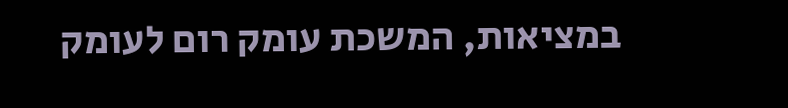במציאות, המשכת עומק רום לעומק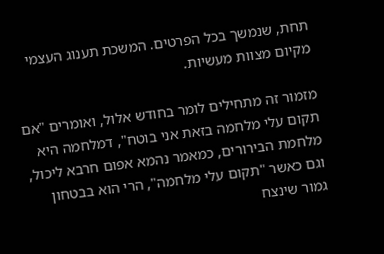תחת, שנמשך בכל הפרטים. המשכת תענוג העצמי מקיום מצוות מעשיות.

מזמור זה מתחילים לומר בחודש אלול, ואומרים "אם תקום עלי מלחמה בזאת אני בוטח", דמלחמה היא מלחמת הבירורים, כמאמר נהמא אפום חרבא ליכול, וגם כאשר "תקום עלי מלחמה", הרי הוא בבטחון גמור שינצח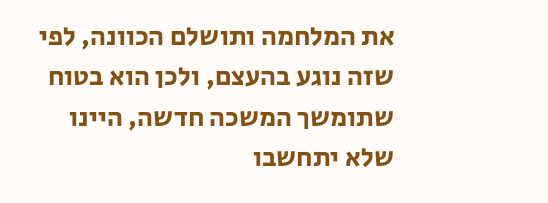את המלחמה ותושלם הכוונה, לפי שזה נוגע בהעצם, ולכן הוא בטוח שתומשך המשכה חדשה, היינו שלא יתחשבו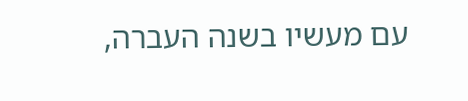עם מעשיו בשנה העברה,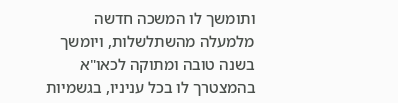ותומשך לו המשכה חדשה מלמעלה מהשתלשלות, ויומשך בשנה טובה ומתוקה לכאו"א בהמצטרך לו בכל עניניו, בגשמיות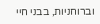וברוחניות, בבני חיי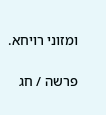ומזוני רויחא.

פרשה / חג